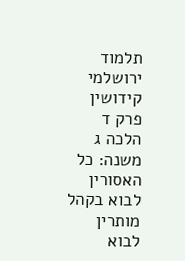תלמוד ירושלמי קידושין פרק ד הלכה ג
משנה: כל האסורין לבוא בקהל מותרין לבוא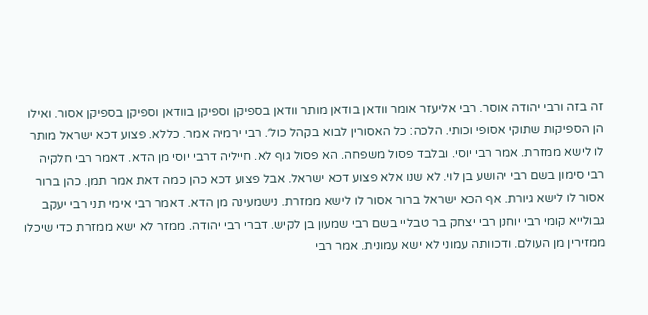זה בזה ורבי יהודה אוסר. רבי אליעזר אומר וודאן בודאן מותר וודאן בספיקן וספיקן בוודאן וספיקן בספיקן אסור. ואילו הן הספיקות שתוקי אסופי וכותי. הלכה: כל האסורין לבוא בקהל כול׳. רבי ירמיה אמר. כללא. פצוע דכא ישראל מותר לו לישא ממזרת. אמר רבי יוסי. ובלבד פסול משפחה. הא פסול גוף לא. חייליה דרבי יוסי מן הדא. דאמר רבי חלקיה רבי סימון בשם רבי יהושע בן לוי. לא שנו אלא פצוע דכא ישראל. אבל פצוע דכא כהן כמה דאת אמר תמן. כהן ברור אסור לו לישא גיורת. אף הכא ישראל ברור אסור לו לישא ממזרת. נישמעינה מן הדא. דאמר רבי אימי תני רבי יעקב גבולייא קומי רבי יוחנן רבי יצחק בר טבליי בשם רבי שמעון בן לקיש. דברי רבי יהודה. ממזר לא ישא ממזרת כדי שיכלו ממזירין מן העולם. ודכוותה עמוני לא ישא עמונית. אמר רבי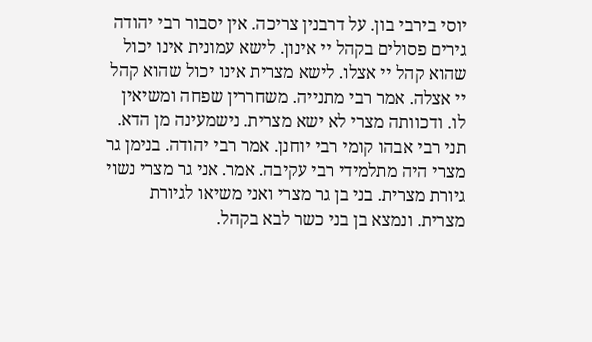יוסי בירבי בון. על דרבנין צריכה. אין יסבור רבי יהודה גירים פסולים בקהל יי אינון. לישא עמונית אינו יכול שהוא קהל יי אצלו. לישא מצרית אינו יכול שהוא קהל יי אצלה. אמר רבי מתנייה. משחררין שפחה ומשיאין לו. ודכוותה מצרי לא ישא מצרית. נישמעינה מן הדא. תני רבי אבהו קומי רבי יוחנן. אמר רבי יהודה. בנימן גר מצרי היה מתלמידי רבי עקיבה. אמר. אני גר מצרי נשוי גיורת מצרית. בני בן גר מצרי ואני משיאו לגיורת מצרית. ונמצא בן בני כשר לבא בקהל.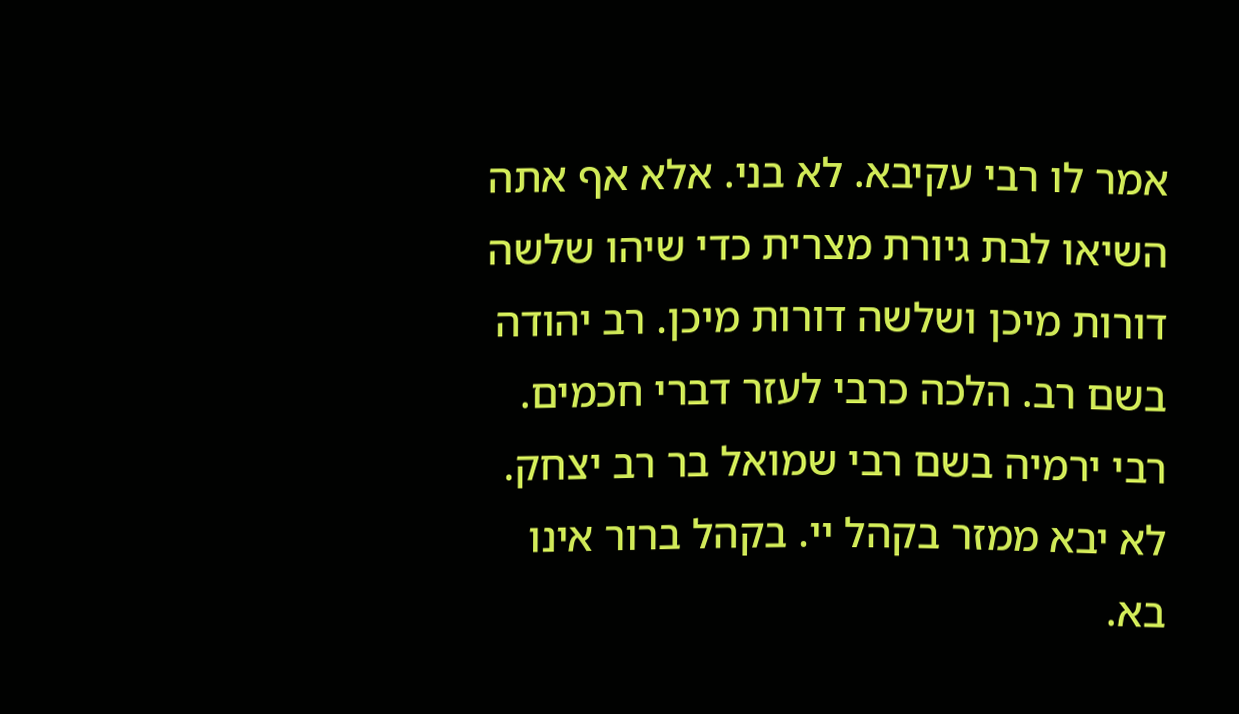אמר לו רבי עקיבא. לא בני. אלא אף אתה השיאו לבת גיורת מצרית כדי שיהו שלשה דורות מיכן ושלשה דורות מיכן. רב יהודה בשם רב. הלכה כרבי לעזר דברי חכמים. רבי ירמיה בשם רבי שמואל בר רב יצחק. לא יבא ממזר בקהל יי. בקהל ברור אינו בא.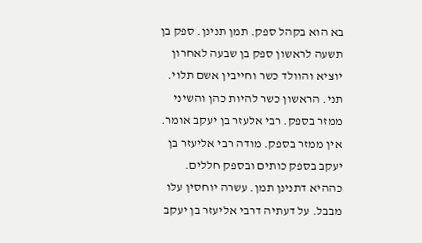בא הוא בקהל ספק. תמן תנינן. ספק בן תשעה לראשון ספק בן שבעה לאחרון יוציא והוולד כשר וחייבין אשם תלוי. תני. הראשון כשר להיות כהן והשיני ממזר בספק. רבי אלעזר בן יעקב אומר. אין ממזר בספק. מודה רבי אליעזר בן יעקב בספק כותים ובספק חללים. כההיא דתנינן תמן. עשרה יוחסין עלו מבבל. על דעתיה דרבי אליעזר בן יעקב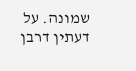שמונה. על דעתין דרבן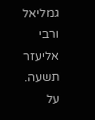גמליאל ורבי אליעזר תשעה. על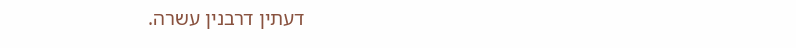דעתין דרבנין עשרה.